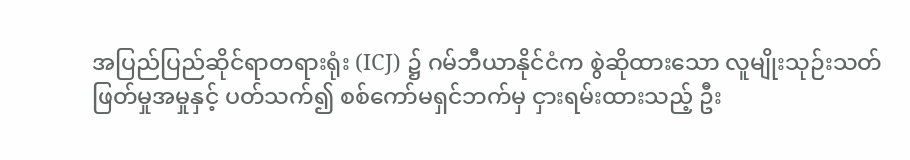အပြည်ပြည်ဆိုင်ရာတရားရုံး (ICJ) ၌ ဂမ်ဘီယာနိုင်ငံက စွဲဆိုထားသော လူမျိုးသုဉ်းသတ်ဖြတ်မှုအမှုနှင့် ပတ်သက်၍ စစ်ကော်မရှင်ဘက်မှ ငှားရမ်းထားသည့် ဦး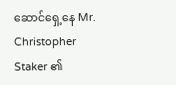ဆောင်ရှေ့နေ Mr. Christopher Staker ၏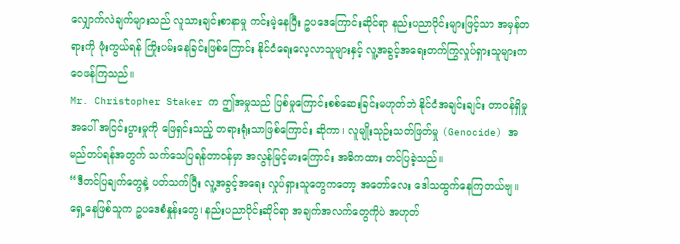လျှောက်လဲချက်များသည် လူသားချင်းစာနာမှု ကင်းမဲ့နေပြီး ဥပဒေကြောင်းဆိုင်ရာ နည်းပညာပိုင်းများဖြင့်သာ အမှန်တရားကို ဖုံးကွယ်ရန် ကြိုးပမ်းနေခြင်းဖြစ်ကြောင်း နိုင်ငံရေးလေ့လာသူများနှင့် လူ့အခွင့်အရေးတက်ကြွလှုပ်ရှားသူများက ဝေဖန်ကြသည်။
Mr. Christopher Staker က ဤအမှုသည် ပြစ်မှုကြောင်းစစ်ဆေးခြင်းမဟုတ်ဘဲ နိုင်ငံအချင်းချင်း တာဝန်ရှိမှုအပေါ် အငြင်းပွားမှုကို ဖြေရှင်းသည့် တရားရုံးသာဖြစ်ကြောင်း ဆိုကာ၊ လူမျိုးသုဉ်းသတ်ဖြတ်မှု (Genocide) အမည်တပ်ရန်အတွက် သက်သေပြရန်တာဝန်မှာ အလွန်မြင့်မားကြောင်း အဓိကထား တင်ပြခဲ့သည်။
“ဒီတင်ပြချက်တွေနဲ့ ပတ်သက်ပြီး လူ့အခွင့်အရေး လှုပ်ရှားသူတွေကတော့ အတော်လေး ဒေါသထွက်နေကြတယ်ဗျ။ ရှေ့နေဖြစ်သူက ဥပဒေစံနှုန်းတွေ၊ နည်းပညာပိုင်းဆိုင်ရာ အချက်အလက်တွေကိုပဲ အဟုတ်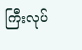ကြီးလုပ်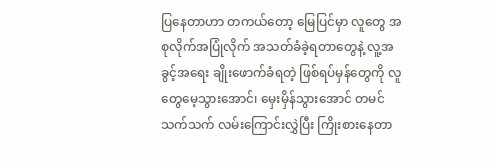ပြနေတာဟာ တကယ်တော့ မြေပြင်မှာ လူတွေ အစုလိုက်အပြုံလိုက် အသတ်ခံခဲ့ရတာတွေနဲ့ လူ့အခွင့်အရေး ချိုးဖောက်ခံရတဲ့ ဖြစ်ရပ်မှန်တွေကို လူတွေမေ့သွားအောင်၊ မှေးမှိန်သွားအောင် တမင်သက်သက် လမ်းကြောင်းလွှဲပြီး ကြိုးစားနေတာ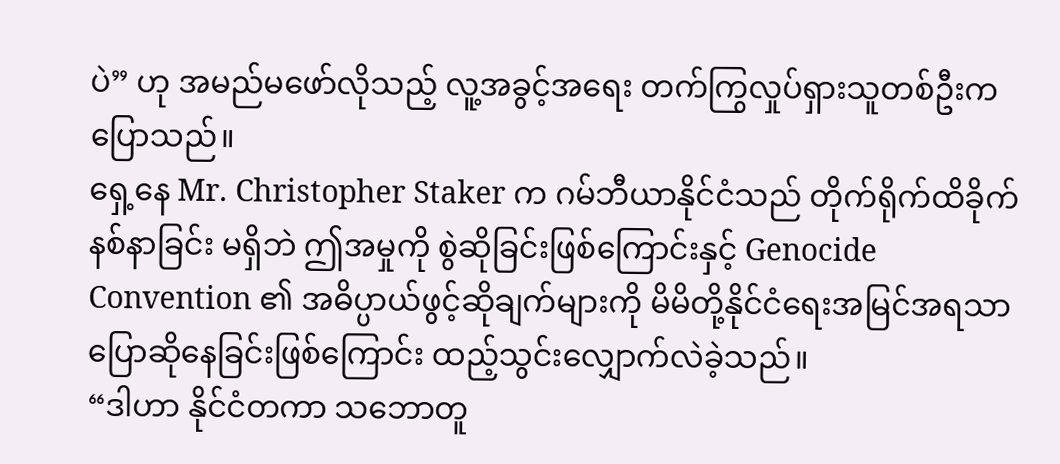ပဲ” ဟု အမည်မဖော်လိုသည့် လူ့အခွင့်အရေး တက်ကြွလှုပ်ရှားသူတစ်ဦးက ပြောသည်။
ရှေ့နေ Mr. Christopher Staker က ဂမ်ဘီယာနိုင်ငံသည် တိုက်ရိုက်ထိခိုက်နစ်နာခြင်း မရှိဘဲ ဤအမှုကို စွဲဆိုခြင်းဖြစ်ကြောင်းနှင့် Genocide Convention ၏ အဓိပ္ပာယ်ဖွင့်ဆိုချက်များကို မိမိတို့နိုင်ငံရေးအမြင်အရသာ ပြောဆိုနေခြင်းဖြစ်ကြောင်း ထည့်သွင်းလျှောက်လဲခဲ့သည်။
“ဒါဟာ နိုင်ငံတကာ သဘောတူ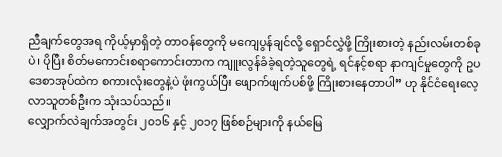ညီချက်တွေအရ ကိုယ့်မှာရှိတဲ့ တာဝန်တွေကို မကျေပွန်ချင်လို့ ရှောင်လွှဲဖို့ ကြိုးစားတဲ့ နည်းလမ်းတစ်ခုပဲ၊ ပိုပြီး စိတ်မကောင်းစရာကောင်းတာက ကျူးလွန်ခံခဲ့ရတဲ့သူတွေရဲ့ ရင်နင့်စရာ နာကျင်မှုတွေကို ဥပဒေစာအုပ်ထဲက စကားလုံးတွေနဲ့ပဲ ဖုံးကွယ်ပြီး ဖျောက်ဖျက်ပစ်ဖို့ ကြိုးစားနေတာပါ” ဟု နိုင်ငံရေးလေ့လာသူတစ်ဦးက သုံးသပ်သည်။
လျှောက်လဲချက်အတွင်း ၂၀၁၆ နှင့် ၂၀၁၇ ဖြစ်စဉ်များကို နယ်မြေ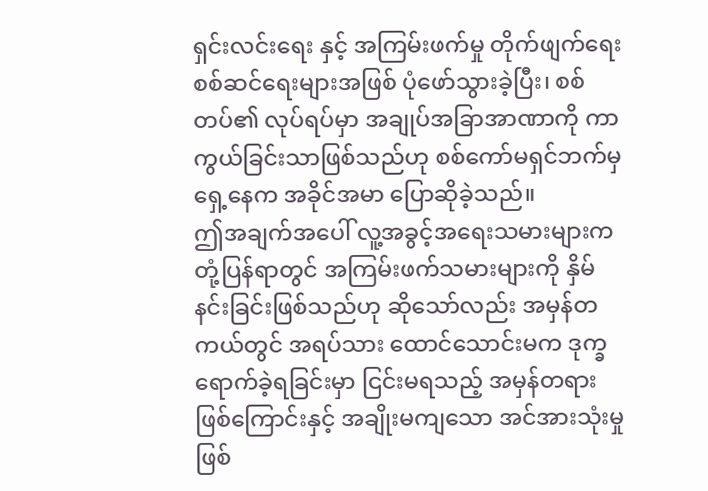ရှင်းလင်းရေး နှင့် အကြမ်းဖက်မှု တိုက်ဖျက်ရေး စစ်ဆင်ရေးများအဖြစ် ပုံဖော်သွားခဲ့ပြီး၊ စစ်တပ်၏ လုပ်ရပ်မှာ အချုပ်အခြာအာဏာကို ကာကွယ်ခြင်းသာဖြစ်သည်ဟု စစ်ကော်မရှင်ဘက်မှ ရှေ့နေက အခိုင်အမာ ပြောဆိုခဲ့သည်။
ဤအချက်အပေါ် လူ့အခွင့်အရေးသမားများက တုံ့ပြန်ရာတွင် အကြမ်းဖက်သမားများကို နှိမ်နင်းခြင်းဖြစ်သည်ဟု ဆိုသော်လည်း အမှန်တကယ်တွင် အရပ်သား ထောင်သောင်းမက ဒုက္ခရောက်ခဲ့ရခြင်းမှာ ငြင်းမရသည့် အမှန်တရားဖြစ်ကြောင်းနှင့် အချိုးမကျသော အင်အားသုံးမှု ဖြစ်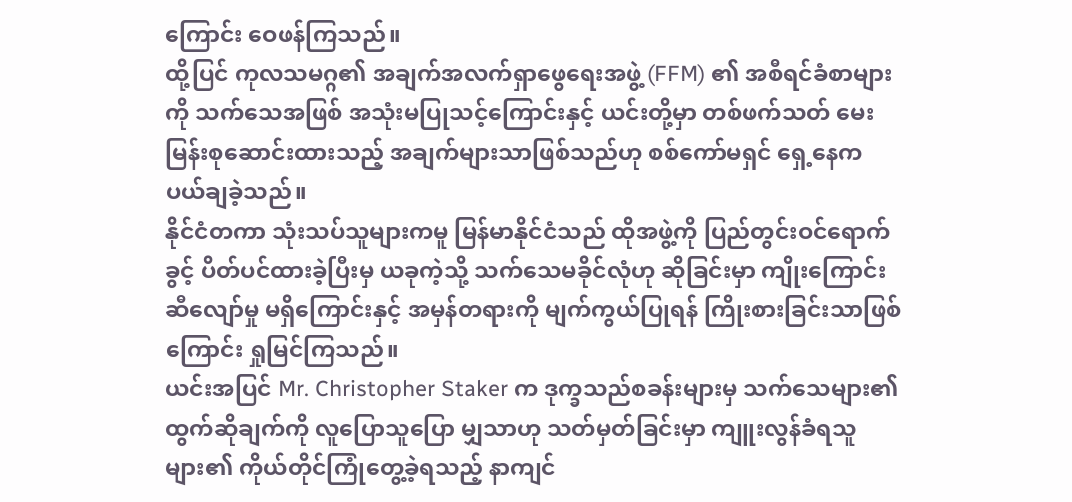ကြောင်း ဝေဖန်ကြသည်။
ထို့ပြင် ကုလသမဂ္ဂ၏ အချက်အလက်ရှာဖွေရေးအဖွဲ့ (FFM) ၏ အစီရင်ခံစာများကို သက်သေအဖြစ် အသုံးမပြုသင့်ကြောင်းနှင့် ယင်းတို့မှာ တစ်ဖက်သတ် မေးမြန်းစုဆောင်းထားသည့် အချက်များသာဖြစ်သည်ဟု စစ်ကော်မရှင် ရှေ့နေက ပယ်ချခဲ့သည်။
နိုင်ငံတကာ သုံးသပ်သူများကမူ မြန်မာနိုင်ငံသည် ထိုအဖွဲ့ကို ပြည်တွင်းဝင်ရောက်ခွင့် ပိတ်ပင်ထားခဲ့ပြီးမှ ယခုကဲ့သို့ သက်သေမခိုင်လုံဟု ဆိုခြင်းမှာ ကျိုးကြောင်းဆီလျော်မှု မရှိကြောင်းနှင့် အမှန်တရားကို မျက်ကွယ်ပြုရန် ကြိုးစားခြင်းသာဖြစ်ကြောင်း ရှုမြင်ကြသည်။
ယင်းအပြင် Mr. Christopher Staker က ဒုက္ခသည်စခန်းများမှ သက်သေများ၏ ထွက်ဆိုချက်ကို လူပြောသူပြော မျှသာဟု သတ်မှတ်ခြင်းမှာ ကျူးလွန်ခံရသူများ၏ ကိုယ်တိုင်ကြုံတွေ့ခဲ့ရသည့် နာကျင်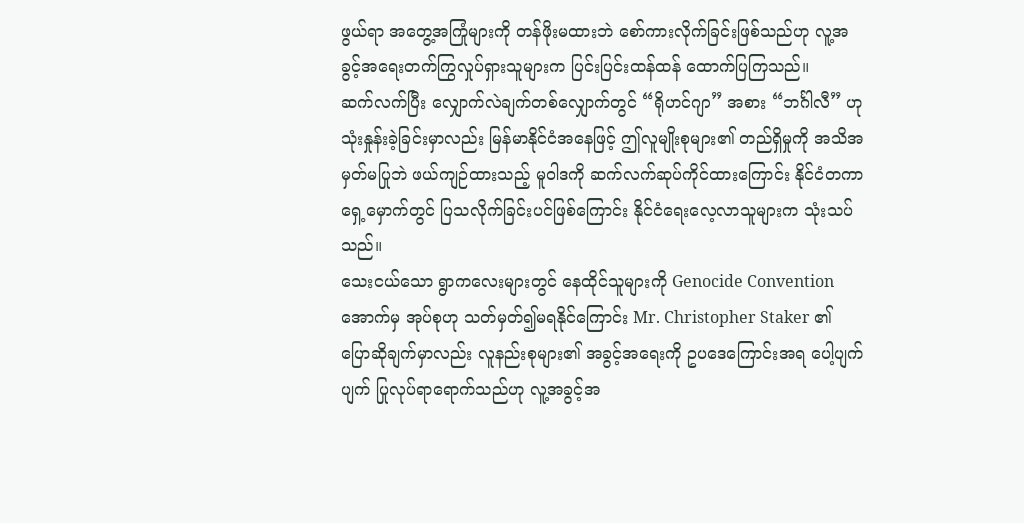ဖွယ်ရာ အတွေ့အကြုံများကို တန်ဖိုးမထားဘဲ စော်ကားလိုက်ခြင်းဖြစ်သည်ဟု လူ့အခွင့်အရေးတက်ကြွလှုပ်ရှားသူများက ပြင်းပြင်းထန်ထန် ထောက်ပြကြသည်။
ဆက်လက်ပြီး လျှောက်လဲချက်တစ်လျှောက်တွင် “ရိုဟင်ဂျာ” အစား “ဘင်္ဂါလီ” ဟု သုံးနှုန်းခဲ့ခြင်းမှာလည်း မြန်မာနိုင်ငံအနေဖြင့် ဤလူမျိုးစုများ၏ တည်ရှိမှုကို အသိအမှတ်မပြုဘဲ ဖယ်ကျဉ်ထားသည့် မူဝါဒကို ဆက်လက်ဆုပ်ကိုင်ထားကြောင်း နိုင်ငံတကာရှေ့မှောက်တွင် ပြသလိုက်ခြင်းပင်ဖြစ်ကြောင်း နိုင်ငံရေးလေ့လာသူများက သုံးသပ်သည်။
သေးငယ်သော ရွာကလေးများတွင် နေထိုင်သူများကို Genocide Convention အောက်မှ အုပ်စုဟု သတ်မှတ်၍မရနိုင်ကြောင်း Mr. Christopher Staker ၏ ပြောဆိုချက်မှာလည်း လူနည်းစုများ၏ အခွင့်အရေးကို ဥပဒေကြောင်းအရ ပေါ့ပျက်ပျက် ပြုလုပ်ရာရောက်သည်ဟု လူ့အခွင့်အ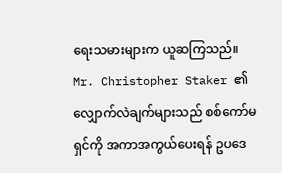ရေးသမားများက ယူဆကြသည်။
Mr. Christopher Staker ၏ လျှောက်လဲချက်များသည် စစ်ကော်မရှင်ကို အကာအကွယ်ပေးရန် ဥပဒေ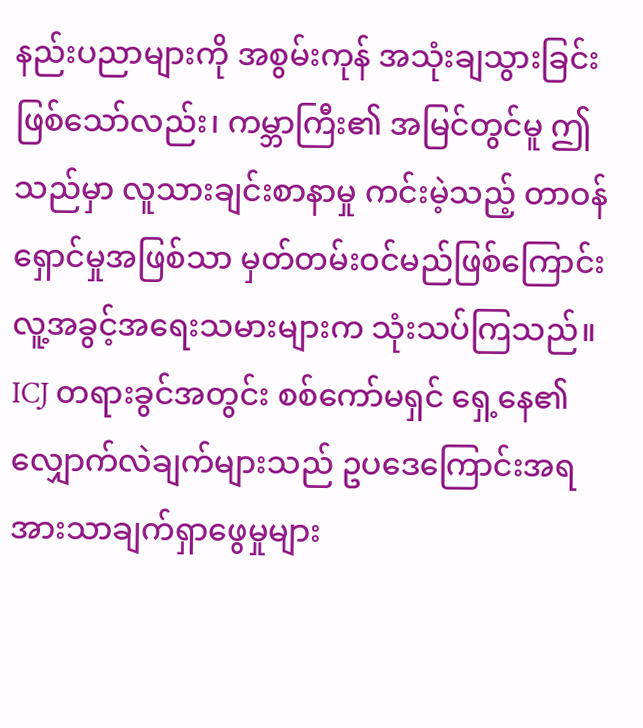နည်းပညာများကို အစွမ်းကုန် အသုံးချသွားခြင်းဖြစ်သော်လည်း၊ ကမ္ဘာကြီး၏ အမြင်တွင်မူ ဤသည်မှာ လူသားချင်းစာနာမှု ကင်းမဲ့သည့် တာဝန်ရှောင်မှုအဖြစ်သာ မှတ်တမ်းဝင်မည်ဖြစ်ကြောင်း လူ့အခွင့်အရေးသမားများက သုံးသပ်ကြသည်။
ICJ တရားခွင်အတွင်း စစ်ကော်မရှင် ရှေ့နေ၏ လျှောက်လဲချက်များသည် ဥပဒေကြောင်းအရ အားသာချက်ရှာဖွေမှုများ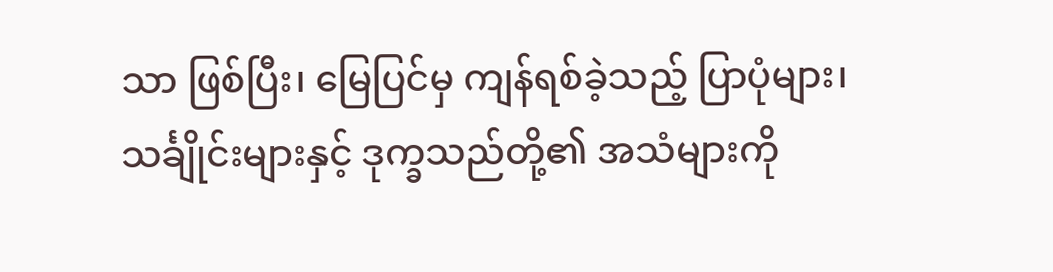သာ ဖြစ်ပြီး၊ မြေပြင်မှ ကျန်ရစ်ခဲ့သည့် ပြာပုံများ၊ သင်္ချိုင်းများနှင့် ဒုက္ခသည်တို့၏ အသံများကို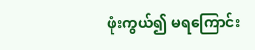ဖုံးကွယ်၍ မရကြောင်း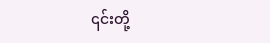၎င်းတို့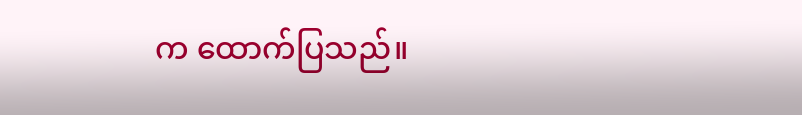က ထောက်ပြသည်။